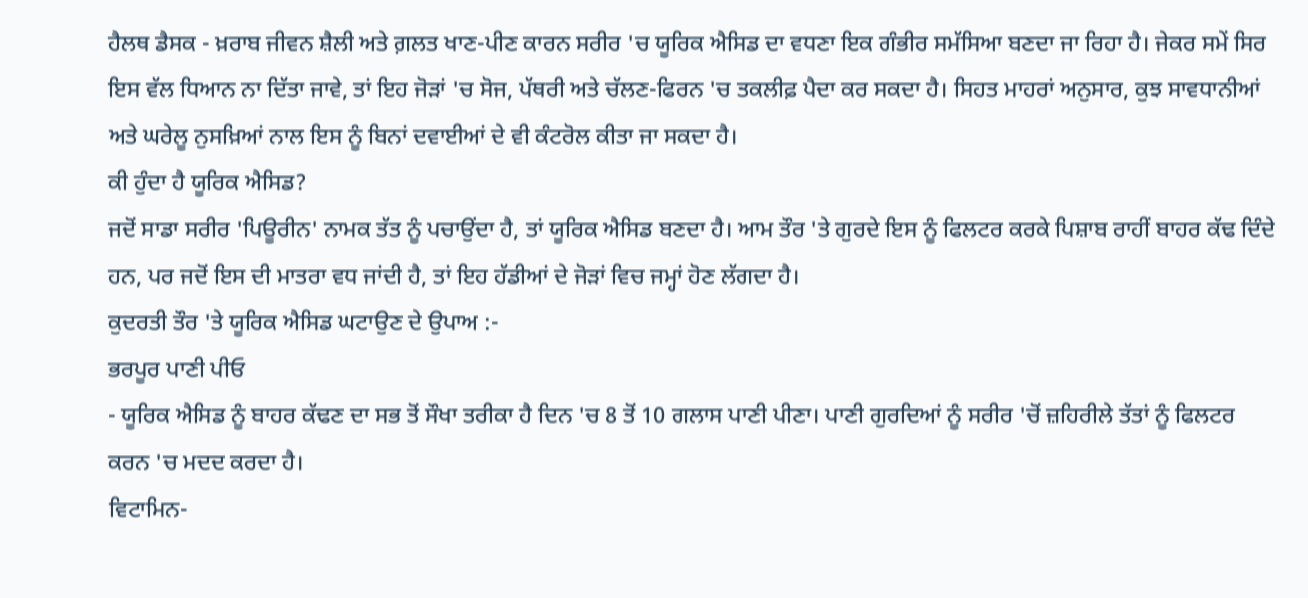ਹੈਲਥ ਡੈਸਕ - ਖ਼ਰਾਬ ਜੀਵਨ ਸ਼ੈਲੀ ਅਤੇ ਗ਼ਲਤ ਖਾਣ-ਪੀਣ ਕਾਰਨ ਸਰੀਰ 'ਚ ਯੂਰਿਕ ਐਸਿਡ ਦਾ ਵਧਣਾ ਇਕ ਗੰਭੀਰ ਸਮੱਸਿਆ ਬਣਦਾ ਜਾ ਰਿਹਾ ਹੈ। ਜੇਕਰ ਸਮੇਂ ਸਿਰ ਇਸ ਵੱਲ ਧਿਆਨ ਨਾ ਦਿੱਤਾ ਜਾਵੇ, ਤਾਂ ਇਹ ਜੋੜਾਂ 'ਚ ਸੋਜ, ਪੱਥਰੀ ਅਤੇ ਚੱਲਣ-ਫਿਰਨ 'ਚ ਤਕਲੀਫ਼ ਪੈਦਾ ਕਰ ਸਕਦਾ ਹੈ। ਸਿਹਤ ਮਾਹਰਾਂ ਅਨੁਸਾਰ, ਕੁਝ ਸਾਵਧਾਨੀਆਂ ਅਤੇ ਘਰੇਲੂ ਨੁਸਖ਼ਿਆਂ ਨਾਲ ਇਸ ਨੂੰ ਬਿਨਾਂ ਦਵਾਈਆਂ ਦੇ ਵੀ ਕੰਟਰੋਲ ਕੀਤਾ ਜਾ ਸਕਦਾ ਹੈ।
ਕੀ ਹੁੰਦਾ ਹੈ ਯੂਰਿਕ ਐਸਿਡ?
ਜਦੋਂ ਸਾਡਾ ਸਰੀਰ 'ਪਿਊਰੀਨ' ਨਾਮਕ ਤੱਤ ਨੂੰ ਪਚਾਉਂਦਾ ਹੈ, ਤਾਂ ਯੂਰਿਕ ਐਸਿਡ ਬਣਦਾ ਹੈ। ਆਮ ਤੌਰ 'ਤੇ ਗੁਰਦੇ ਇਸ ਨੂੰ ਫਿਲਟਰ ਕਰਕੇ ਪਿਸ਼ਾਬ ਰਾਹੀਂ ਬਾਹਰ ਕੱਢ ਦਿੰਦੇ ਹਨ, ਪਰ ਜਦੋਂ ਇਸ ਦੀ ਮਾਤਰਾ ਵਧ ਜਾਂਦੀ ਹੈ, ਤਾਂ ਇਹ ਹੱਡੀਆਂ ਦੇ ਜੋੜਾਂ ਵਿਚ ਜਮ੍ਹਾਂ ਹੋਣ ਲੱਗਦਾ ਹੈ।
ਕੁਦਰਤੀ ਤੌਰ 'ਤੇ ਯੂਰਿਕ ਐਸਿਡ ਘਟਾਉਣ ਦੇ ਉਪਾਅ :-
ਭਰਪੂਰ ਪਾਣੀ ਪੀਓ
- ਯੂਰਿਕ ਐਸਿਡ ਨੂੰ ਬਾਹਰ ਕੱਢਣ ਦਾ ਸਭ ਤੋਂ ਸੌਖਾ ਤਰੀਕਾ ਹੈ ਦਿਨ 'ਚ 8 ਤੋਂ 10 ਗਲਾਸ ਪਾਣੀ ਪੀਣਾ। ਪਾਣੀ ਗੁਰਦਿਆਂ ਨੂੰ ਸਰੀਰ 'ਚੋਂ ਜ਼ਹਿਰੀਲੇ ਤੱਤਾਂ ਨੂੰ ਫਿਲਟਰ ਕਰਨ 'ਚ ਮਦਦ ਕਰਦਾ ਹੈ।
ਵਿਟਾਮਿਨ-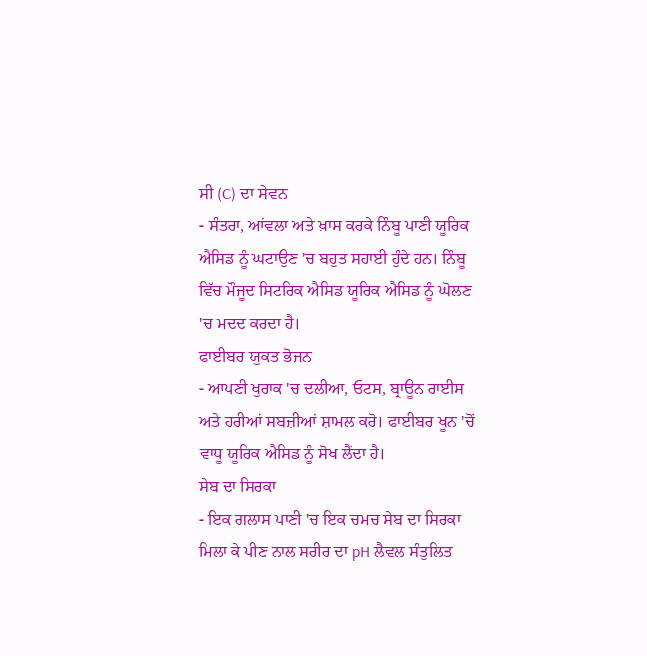ਸੀ (C) ਦਾ ਸੇਵਨ
- ਸੰਤਰਾ, ਆਂਵਲਾ ਅਤੇ ਖ਼ਾਸ ਕਰਕੇ ਨਿੰਬੂ ਪਾਣੀ ਯੂਰਿਕ ਐਸਿਡ ਨੂੰ ਘਟਾਉਣ 'ਚ ਬਹੁਤ ਸਹਾਈ ਹੁੰਦੇ ਹਨ। ਨਿੰਬੂ ਵਿੱਚ ਮੌਜੂਦ ਸਿਟਰਿਕ ਐਸਿਡ ਯੂਰਿਕ ਐਸਿਡ ਨੂੰ ਘੋਲਣ 'ਚ ਮਦਦ ਕਰਦਾ ਹੈ।
ਫਾਈਬਰ ਯੁਕਤ ਭੋਜਨ
- ਆਪਣੀ ਖੁਰਾਕ 'ਚ ਦਲੀਆ, ਓਟਸ, ਬ੍ਰਾਊਨ ਰਾਈਸ ਅਤੇ ਹਰੀਆਂ ਸਬਜ਼ੀਆਂ ਸ਼ਾਮਲ ਕਰੋ। ਫਾਈਬਰ ਖੂਨ 'ਚੋਂ ਵਾਧੂ ਯੂਰਿਕ ਐਸਿਡ ਨੂੰ ਸੋਖ ਲੈਂਦਾ ਹੈ।
ਸੇਬ ਦਾ ਸਿਰਕਾ
- ਇਕ ਗਲਾਸ ਪਾਣੀ 'ਚ ਇਕ ਚਮਚ ਸੇਬ ਦਾ ਸਿਰਕਾ ਮਿਲਾ ਕੇ ਪੀਣ ਨਾਲ ਸਰੀਰ ਦਾ pH ਲੈਵਲ ਸੰਤੁਲਿਤ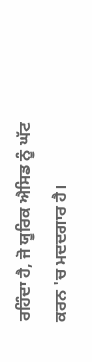ਰਹਿੰਦਾ ਹੈ, ਜੋ ਯੂਰਿਕ ਐਸਿਡ ਨੂੰ ਘੱਟ ਕਰਨ 'ਚ ਮਦਦਗਾਰ ਹੈ।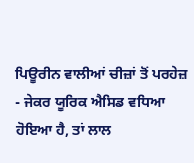ਪਿਊਰੀਨ ਵਾਲੀਆਂ ਚੀਜ਼ਾਂ ਤੋਂ ਪਰਹੇਜ਼
- ਜੇਕਰ ਯੂਰਿਕ ਐਸਿਡ ਵਧਿਆ ਹੋਇਆ ਹੈ, ਤਾਂ ਲਾਲ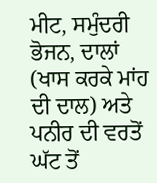ਮੀਟ, ਸਮੁੰਦਰੀ ਭੋਜਨ, ਦਾਲਾਂ (ਖਾਸ ਕਰਕੇ ਮਾਂਹ ਦੀ ਦਾਲ) ਅਤੇ ਪਨੀਰ ਦੀ ਵਰਤੋਂ ਘੱਟ ਤੋਂ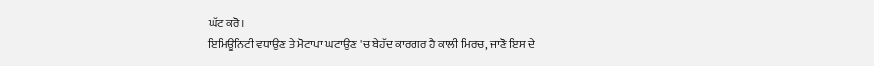ਘੱਟ ਕਰੋ।
ਇਮਿਊਨਿਟੀ ਵਧਾਉਣ ਤੇ ਮੋਟਾਪਾ ਘਟਾਉਣ 'ਚ ਬੇਹੱਦ ਕਾਰਗਰ ਹੈ ਕਾਲੀ ਮਿਰਚ, ਜਾਣੋ ਇਸ ਦੇ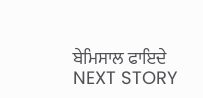ਬੇਮਿਸਾਲ ਫਾਇਦੇ
NEXT STORY